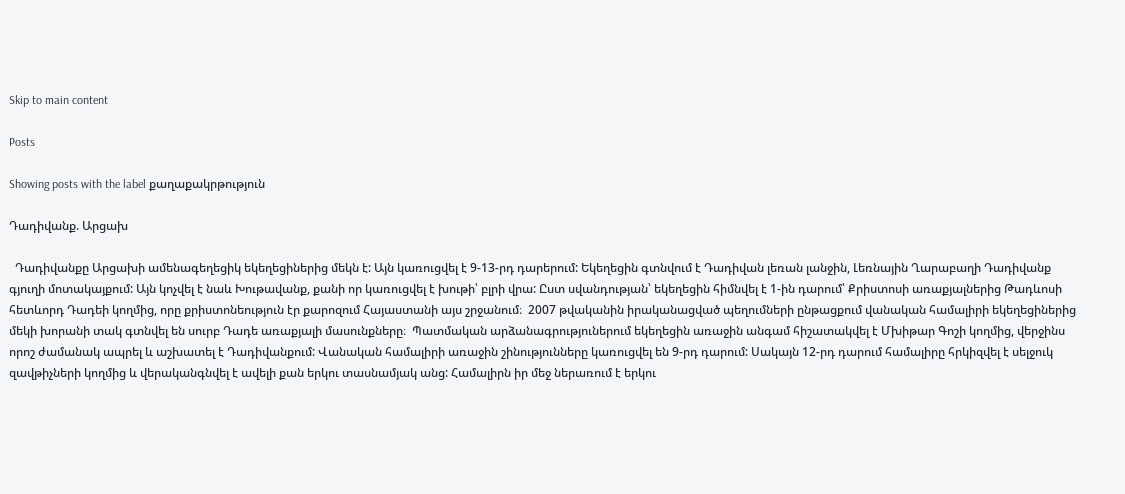Skip to main content

Posts

Showing posts with the label քաղաքակրթություն

Դադիվանք. Արցախ

  Դադիվանքը Արցախի ամենագեղեցիկ եկեղեցիներից մեկն է: Այն կառուցվել է 9-13-րդ դարերում: Եկեղեցին գտնվում է Դադիվան լեռան լանջին, Լեռնային Ղարաբաղի Դադիվանք գյուղի մոտակայքում: Այն կոչվել է նաև Խութավանք, քանի որ կառուցվել է խութի՝ բլրի վրա: Ըստ սվանդության՝ եկեղեցին հիմնվել է 1-ին դարում՝ Քրիստոսի առաքյալներից Թադևոսի հետևորդ Դադեի կողմից, որը քրիստոնեություն էր քարոզում Հայաստանի այս շրջանում։  2007 թվականին իրականացված պեղումների ընթացքում վանական համալիրի եկեղեցիներից մեկի խորանի տակ գտնվել են սուրբ Դադե առաքյալի մասունքները։  Պատմական արձանագրություներում եկեղեցին առաջին անգամ հիշատակվել է Մխիթար Գոշի կողմից, վերջինս որոշ ժամանակ ապրել և աշխատել է Դադիվանքում: Վանական համալիրի առաջին շինությունները կառուցվել են 9-րդ դարում: Սակայն 12-րդ դարում համալիրը հրկիզվել է սելջուկ զավթիչների կողմից և վերականգնվել է ավելի քան երկու տասնամյակ անց: Համալիրն իր մեջ ներառում է երկու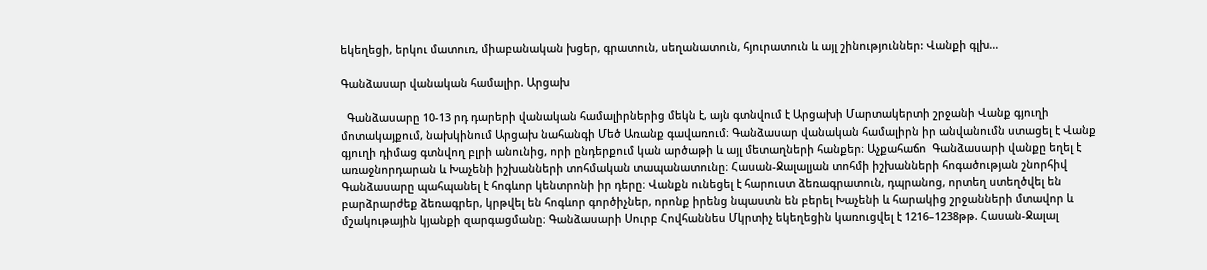եկեղեցի, երկու մատուռ, միաբանական խցեր, գրատուն, սեղանատուն, հյուրատուն և այլ շինություններ: Վանքի գլխ...

Գանձասար վանական համալիր. Արցախ

  Գանձասարը 10-13 րդ դարերի վանական համալիրներից մեկն է, այն գտնվում է Արցախի Մարտակերտի շրջանի Վանք գյուղի մոտակայքում, նախկինում Արցախ նահանգի Մեծ Առանք գավառում։ Գանձասար վանական համալիրն իր անվանումն ստացել է Վանք գյուղի դիմաց գտնվող բլրի անունից, որի ընդերքում կան արծաթի և այլ մետաղների հանքեր։ Աչքահաճո  Գանձասարի վանքը եղել է առաջնորդարան և Խաչենի իշխանների տոհմական տապանատունը։ Հասան-Ջալալյան տոհմի իշխանների հոգածության շնորհիվ Գանձասարը պահպանել է հոգևոր կենտրոնի իր դերը։ Վանքն ունեցել է հարուստ ձեռագրատուն, դպրանոց, որտեղ ստեղծվել են բարձրարժեք ձեռագրեր, կրթվել են հոգևոր գործիչներ, որոնք իրենց նպաստն են բերել Խաչենի և հարակից շրջանների մտավոր և մշակութային կյանքի զարգացմանը։ Գանձասարի Սուրբ Հովհաննես Մկրտիչ եկեղեցին կառուցվել է 1216–1238թթ. Հասան-Ջալալ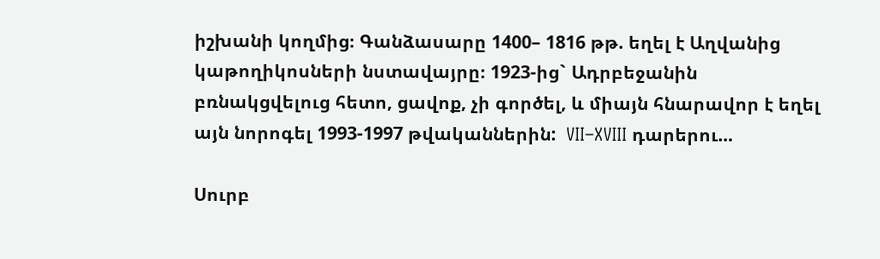իշխանի կողմից։ Գանձասարը 1400– 1816 թթ. եղել է Աղվանից կաթողիկոսների նստավայրը։ 1923-ից` Ադրբեջանին բռնակցվելուց հետո, ցավոք, չի գործել, և միայն հնարավոր է եղել այն նորոգել 1993-1997 թվականներին:  VII–XVIII դարերու...

Սուրբ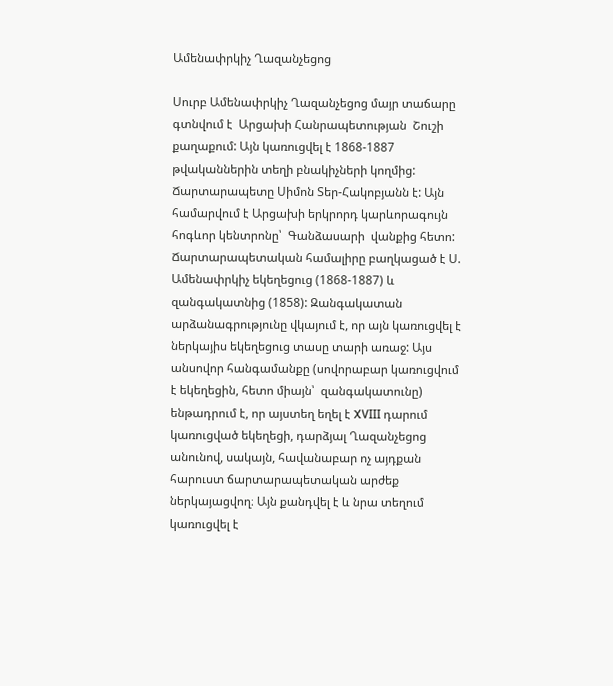Ամենափրկիչ Ղազանչեցոց

Սուրբ Ամենափրկիչ Ղազանչեցոց մայր տաճարը գտնվում է  Արցախի Հանրապետության  Շուշի քաղաքում: Այն կառուցվել է 1868-1887 թվականներին տեղի բնակիչների կողմից: Ճարտարապետը Սիմոն Տեր-Հակոբյանն է: Այն համարվում է Արցախի երկրորդ կարևորագույն հոգևոր կենտրոնը՝  Գանձասարի  վանքից հետո: Ճարտարապետական համալիրը բաղկացած է Ս. Ամենափրկիչ եկեղեցուց (1868-1887) և զանգակատնից (1858): Զանգակատան արձանագրությունը վկայում է, որ այն կառուցվել է ներկայիս եկեղեցուց տասը տարի առաջ: Այս անսովոր հանգամանքը (սովորաբար կառուցվում է եկեղեցին, հետո միայն՝  զանգակատունը) ենթադրում է, որ այստեղ եղել է XVIII դարում կառուցված եկեղեցի, դարձյալ Ղազանչեցոց անունով, սակայն, հավանաբար ոչ այդքան հարուստ ճարտարապետական արժեք ներկայացվող։ Այն քանդվել է և նրա տեղում կառուցվել է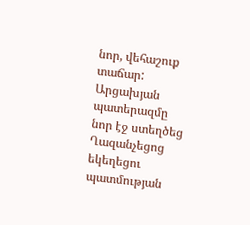նոր, վեհաշուք տաճար: Արցախյան պատերազմը նոր էջ ստեղծեց Ղազանչեցոց եկեղեցու պատմության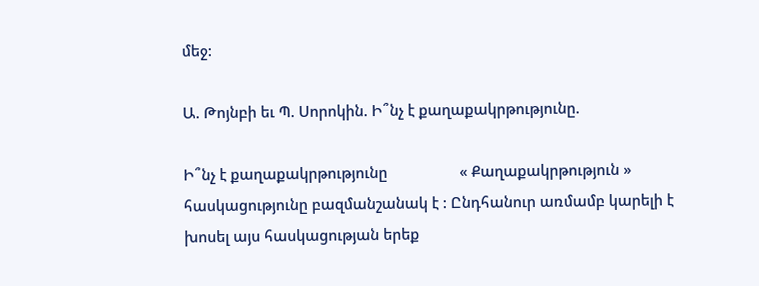մեջ:

Ա. Թոյնբի եւ Պ. Սորոկին. Ի՞նչ է քաղաքակրթությունը.

Ի՞նչ է քաղաքակրթությունը                  « Քաղաքակրթություն » հասկացությունը բազմանշանակ է : Ընդհանուր առմամբ կարելի է խոսել այս հասկացության երեք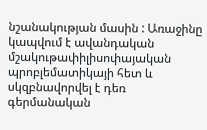նշանակության մասին : Առաջինը կապվում է ավանդական մշակութափիլիսոփայական պրոբլեմատիկայի հետ և սկզբնավորվել է դեռ գերմանական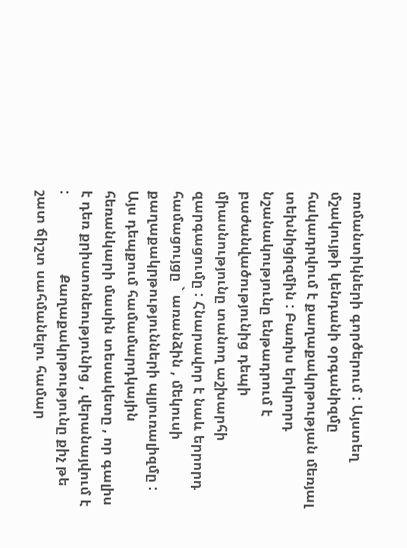ռոմանտիկների գործերում : Այստեղ մշակույթի կենդանի օրգանիզմը հակադրվում է քաղաքակրթության մեռյալ տեխնիցիզմին : Բառիս երկրորդ   նշանակությունը ենթադրում է բաժանվածությունից դեպի միասնությունը տանող աշխարհի զարգացումը : Հնարավոր է նաև երրորդ համացույցը ` առանձին , մեկուսի քաղաքակրթությունների պլյուռալիզմը : Այս դեպքում համամարդկային հեռանկարի մասին տեսակետը , որ գալիս է դեռ քրիստոնեությունից , վերանայվում է :                    Քաղաքակրթությունը քիչ թե շատ ճիշտ սահմանելու համար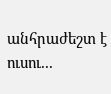անհրաժեշտ է ուսու...